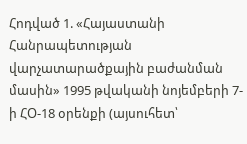Հոդված 1. «Հայաստանի Հանրապետության վարչատարածքային բաժանման մասին» 1995 թվականի նոյեմբերի 7-ի ՀՕ-18 օրենքի (այսուհետ՝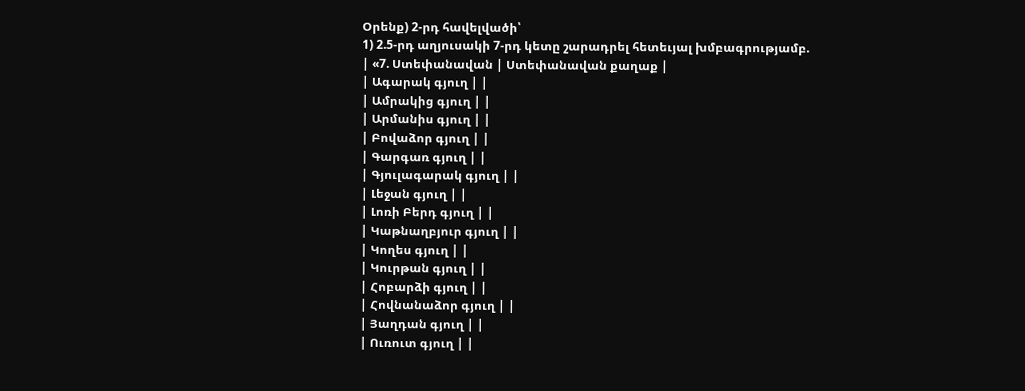Օրենք) 2-րդ հավելվածի՝
1) 2.5-րդ աղյուսակի 7-րդ կետը շարադրել հետեւյալ խմբագրությամբ.
| «7. Ստեփանավան | Ստեփանավան քաղաք |
| Ագարակ գյուղ | |
| Ամրակից գյուղ | |
| Արմանիս գյուղ | |
| Բովաձոր գյուղ | |
| Գարգառ գյուղ | |
| Գյուլագարակ գյուղ | |
| Լեջան գյուղ | |
| Լոռի Բերդ գյուղ | |
| Կաթնաղբյուր գյուղ | |
| Կողես գյուղ | |
| Կուրթան գյուղ | |
| Հոբարձի գյուղ | |
| Հովնանաձոր գյուղ | |
| Յաղդան գյուղ | |
| Ուռուտ գյուղ | |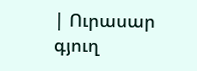| Ուրասար գյուղ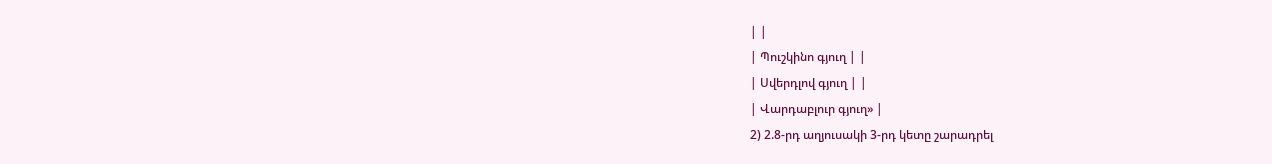| |
| Պուշկինո գյուղ | |
| Սվերդլով գյուղ | |
| Վարդաբլուր գյուղ» |
2) 2.8-րդ աղյուսակի 3-րդ կետը շարադրել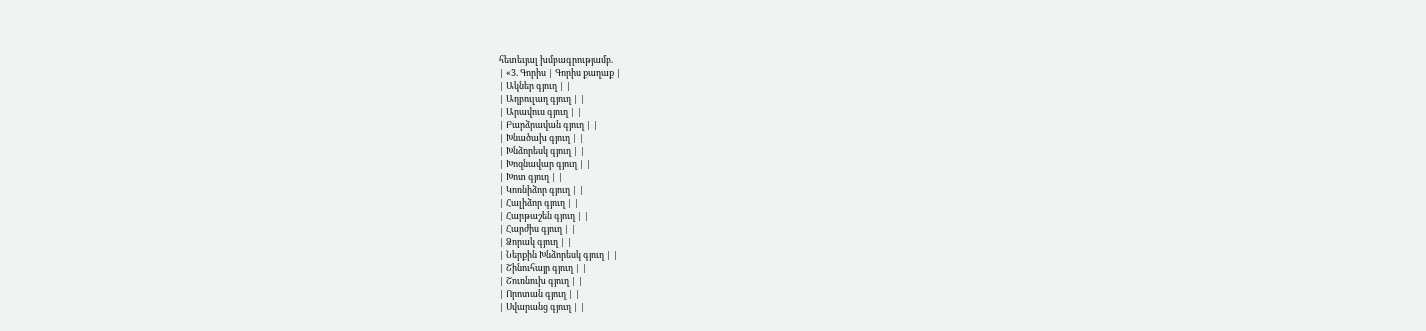հետեւյալ խմբագրությամբ.
| «3. Գորիս | Գորիս քաղաք |
| Ակներ գյուղ | |
| Աղբուլաղ գյուղ | |
| Արավուս գյուղ | |
| Բարձրավան գյուղ | |
| Խնածախ գյուղ | |
| Խնձորեսկ գյուղ | |
| Խոզնավար գյուղ | |
| Խոտ գյուղ | |
| Կոռնիձոր գյուղ | |
| Հալիձոր գյուղ | |
| Հարթաշեն գյուղ | |
| Հարժիս գյուղ | |
| Ձորակ գյուղ | |
| Ներքին Խնձորեսկ գյուղ | |
| Շինուհայր գյուղ | |
| Շուռնուխ գյուղ | |
| Որոտան գյուղ | |
| Սվարանց գյուղ | |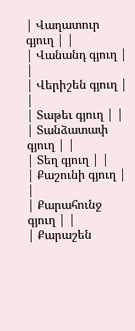| Վաղատուր գյուղ | |
| Վանանդ գյուղ | |
| Վերիշեն գյուղ | |
| Տաթեւ գյուղ | |
| Տանձատափ գյուղ | |
| Տեղ գյուղ | |
| Քաշունի գյուղ | |
| Քարահունջ գյուղ | |
| Քարաշեն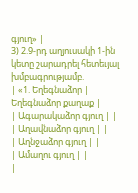գյուղ» |
3) 2.9-րդ աղյուսակի 1-ին կետը շարադրել հետեւյալ խմբագրությամբ.
| «1. Եղեգնաձոր | Եղեգնաձոր քաղաք |
| Ագարակաձոր գյուղ | |
| Աղավնաձոր գյուղ | |
| Աղնջաձոր գյուղ | |
| Ամաղու գյուղ | |
|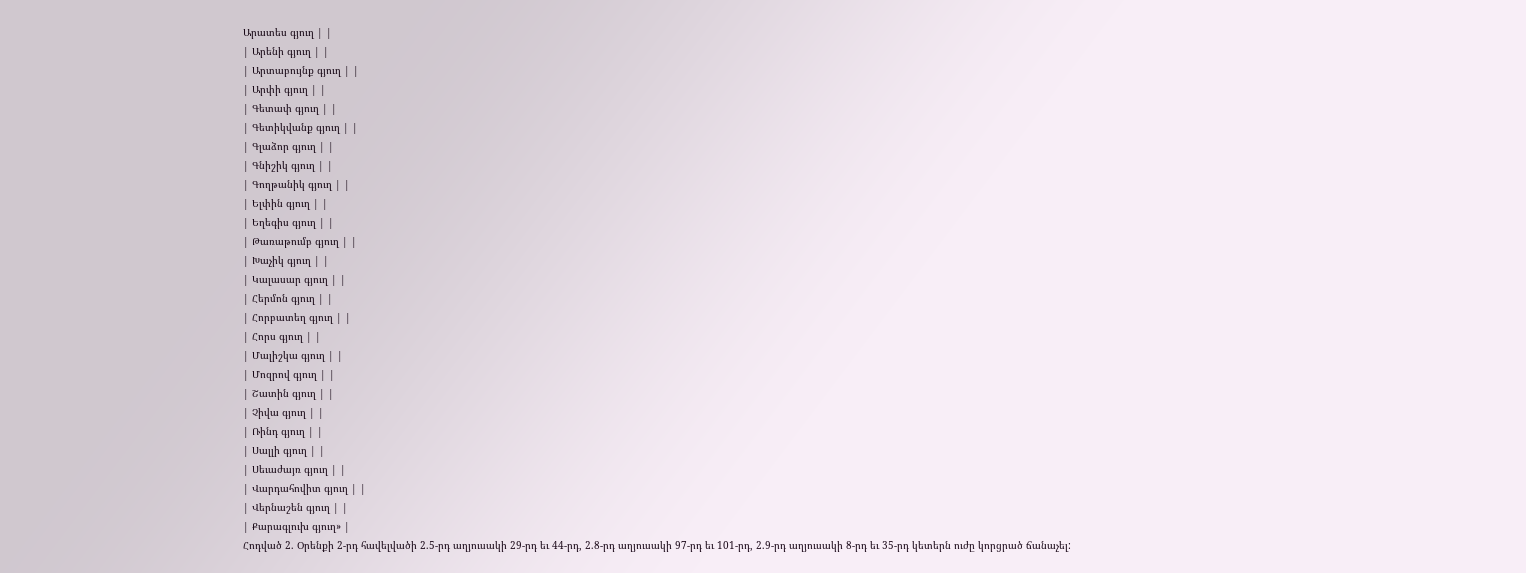Արատես գյուղ | |
| Արենի գյուղ | |
| Արտաբույնք գյուղ | |
| Արփի գյուղ | |
| Գետափ գյուղ | |
| Գետիկվանք գյուղ | |
| Գլաձոր գյուղ | |
| Գնիշիկ գյուղ | |
| Գողթանիկ գյուղ | |
| Ելփին գյուղ | |
| Եղեգիս գյուղ | |
| Թառաթումբ գյուղ | |
| Խաչիկ գյուղ | |
| Կալասար գյուղ | |
| Հերմոն գյուղ | |
| Հորբատեղ գյուղ | |
| Հորս գյուղ | |
| Մալիշկա գյուղ | |
| Մոզրով գյուղ | |
| Շատին գյուղ | |
| Չիվա գյուղ | |
| Ռինդ գյուղ | |
| Սալլի գյուղ | |
| Սեւաժայռ գյուղ | |
| Վարդահովիտ գյուղ | |
| Վերնաշեն գյուղ | |
| Քարագլուխ գյուղ» |
Հոդված 2. Օրենքի 2-րդ հավելվածի 2.5-րդ աղյուսակի 29-րդ եւ 44-րդ, 2.8-րդ աղյուսակի 97-րդ եւ 101-րդ, 2.9-րդ աղյուսակի 8-րդ եւ 35-րդ կետերն ուժը կորցրած ճանաչել: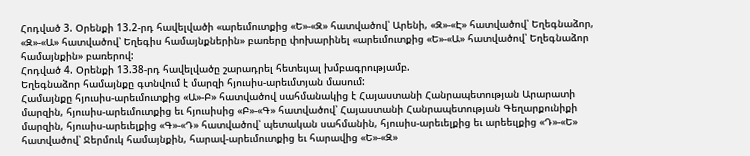Հոդված 3. Օրենքի 13.2-րդ հավելվածի «արեւմուտքից «Ե»-«Զ» հատվածով՝ Արենի, «Զ»-«Է» հատվածով՝ Եղեգնաձոր, «Զ»-«Ա» հատվածով՝ Եղեգիս համայնքներին» բառերը փոխարինել «արեւմուտքից «Ե»-«Ա» հատվածով՝ Եղեգնաձոր համայնքին» բառերով:
Հոդված 4. Օրենքի 13.38-րդ հավելվածը շարադրել հետեւյալ խմբագրությամբ.
Եղեգնաձոր համայնքը գտնվում է մարզի հյուսիս-արեւմտյան մասում:
Համայնքը հյուսիս-արեւմուտքից «Ա»-Բ» հատվածով սահմանակից է Հայաստանի Հանրապետության Արարատի մարզին, հյուսիս-արեւմուտքից եւ հյուսիսից «Բ»-«Գ» հատվածով՝ Հայաստանի Հանրապետության Գեղարքունիքի մարզին, հյուսիս-արեւելքից «Գ»-«Դ» հատվածով՝ պետական սահմանին, հյուսիս-արեւելքից եւ արեեւլքից «Դ»-«Ե» հատվածով՝ Ջերմուկ համայնքին, հարավ-արեւմուտքից եւ հարավից «Ե»-«Զ»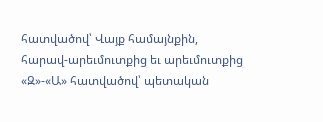հատվածով՝ Վայք համայնքին, հարավ-արեւմուտքից եւ արեւմուտքից «Զ»-«Ա» հատվածով՝ պետական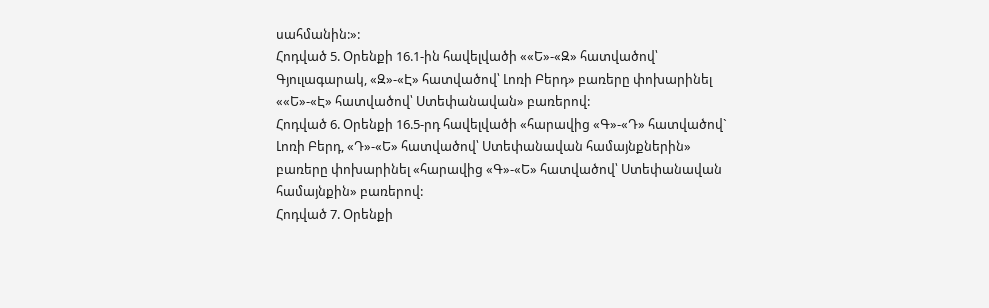սահմանին:»:
Հոդված 5. Օրենքի 16.1-ին հավելվածի ««Ե»-«Զ» հատվածով՝ Գյուլագարակ, «Զ»-«Է» հատվածով՝ Լոռի Բերդ» բառերը փոխարինել ««Ե»-«Է» հատվածով՝ Ստեփանավան» բառերով:
Հոդված 6. Օրենքի 16.5-րդ հավելվածի «հարավից «Գ»-«Դ» հատվածով` Լոռի Բերդ, «Դ»-«Ե» հատվածով՝ Ստեփանավան համայնքներին» բառերը փոխարինել «հարավից «Գ»-«Ե» հատվածով՝ Ստեփանավան համայնքին» բառերով:
Հոդված 7. Օրենքի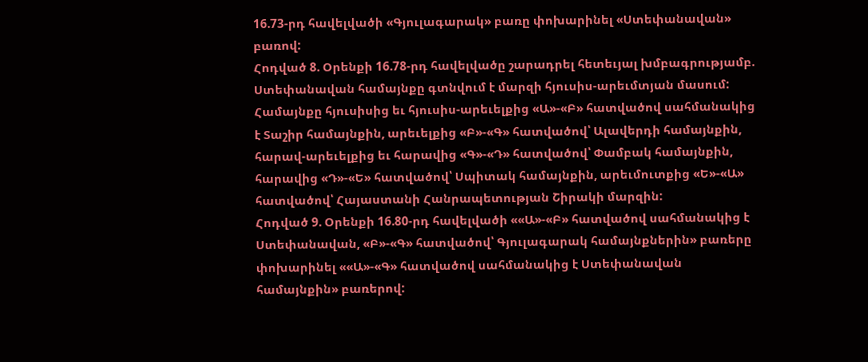16.73-րդ հավելվածի «Գյուլագարակ» բառը փոխարինել «Ստեփանավան» բառով:
Հոդված 8. Օրենքի 16.78-րդ հավելվածը շարադրել հետեւյալ խմբագրությամբ.
Ստեփանավան համայնքը գտնվում է մարզի հյուսիս-արեւմտյան մասում: Համայնքը հյուսիսից եւ հյուսիս-արեւելքից «Ա»-«Բ» հատվածով սահմանակից է Տաշիր համայնքին, արեւելքից «Բ»-«Գ» հատվածով՝ Ալավերդի համայնքին, հարավ-արեւելքից եւ հարավից «Գ»-«Դ» հատվածով՝ Փամբակ համայնքին, հարավից «Դ»-«Ե» հատվածով՝ Սպիտակ համայնքին, արեւմուտքից «Ե»-«Ա» հատվածով՝ Հայաստանի Հանրապետության Շիրակի մարզին:
Հոդված 9. Օրենքի 16.80-րդ հավելվածի ««Ա»-«Բ» հատվածով սահմանակից է Ստեփանավան, «Բ»-«Գ» հատվածով՝ Գյուլագարակ համայնքներին» բառերը փոխարինել ««Ա»-«Գ» հատվածով սահմանակից է Ստեփանավան համայնքին» բառերով: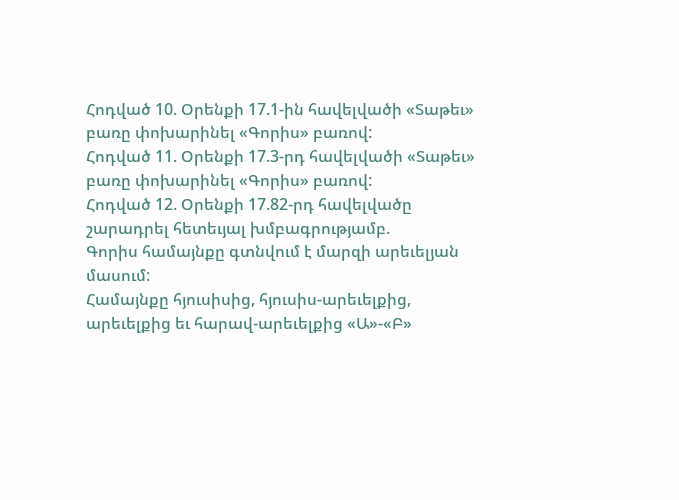Հոդված 10. Օրենքի 17.1-ին հավելվածի «Տաթեւ» բառը փոխարինել «Գորիս» բառով:
Հոդված 11. Օրենքի 17.3-րդ հավելվածի «Տաթեւ» բառը փոխարինել «Գորիս» բառով:
Հոդված 12. Օրենքի 17.82-րդ հավելվածը շարադրել հետեւյալ խմբագրությամբ.
Գորիս համայնքը գտնվում է մարզի արեւելյան մասում:
Համայնքը հյուսիսից, հյուսիս-արեւելքից, արեւելքից եւ հարավ-արեւելքից «Ա»-«Բ»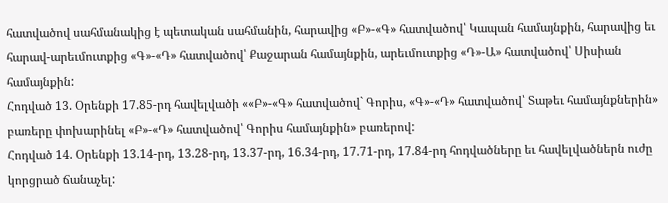հատվածով սահմանակից է պետական սահմանին, հարավից «Բ»-«Գ» հատվածով՝ Կապան համայնքին, հարավից եւ հարավ-արեւմուտքից «Գ»-«Դ» հատվածով՝ Քաջարան համայնքին, արեւմուտքից «Դ»-Ա» հատվածով՝ Սիսիան համայնքին:
Հոդված 13. Օրենքի 17.85-րդ հավելվածի ««Բ»-«Գ» հատվածով` Գորիս, «Գ»-«Դ» հատվածով՝ Տաթեւ համայնքներին» բառերը փոխարինել «Բ»-«Դ» հատվածով՝ Գորիս համայնքին» բառերով:
Հոդված 14. Օրենքի 13.14-րդ, 13.28-րդ, 13.37-րդ, 16.34-րդ, 17.71-րդ, 17.84-րդ հոդվածները եւ հավելվածներն ուժը կորցրած ճանաչել: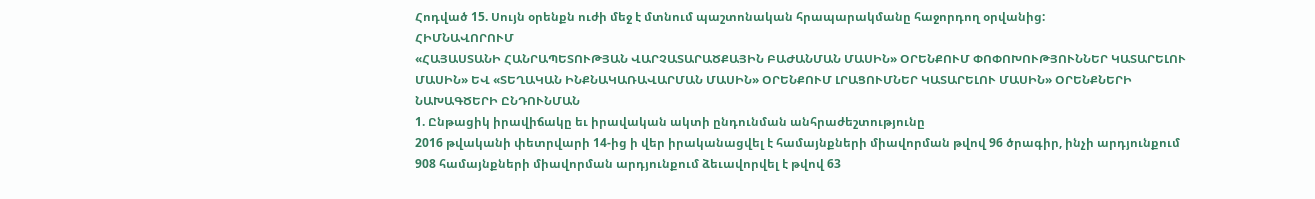Հոդված 15. Սույն օրենքն ուժի մեջ է մտնում պաշտոնական հրապարակմանը հաջորդող օրվանից:
ՀԻՄՆԱՎՈՐՈՒՄ
«ՀԱՅԱՍՏԱՆԻ ՀԱՆՐԱՊԵՏՈՒԹՅԱՆ ՎԱՐՉԱՏԱՐԱԾՔԱՅԻՆ ԲԱԺԱՆՄԱՆ ՄԱՍԻՆ» ՕՐԵՆՔՈՒՄ ՓՈՓՈԽՈՒԹՅՈՒՆՆԵՐ ԿԱՏԱՐԵԼՈՒ ՄԱՍԻՆ» ԵՎ «ՏԵՂԱԿԱՆ ԻՆՔՆԱԿԱՌԱՎԱՐՄԱՆ ՄԱՍԻՆ» ՕՐԵՆՔՈՒՄ ԼՐԱՑՈՒՄՆԵՐ ԿԱՏԱՐԵԼՈՒ ՄԱՍԻՆ» ՕՐԵՆՔՆԵՐԻ ՆԱԽԱԳԾԵՐԻ ԸՆԴՈՒՆՄԱՆ
1. Ընթացիկ իրավիճակը եւ իրավական ակտի ընդունման անհրաժեշտությունը
2016 թվականի փետրվարի 14-ից ի վեր իրականացվել է համայնքների միավորման թվով 96 ծրագիր, ինչի արդյունքում 908 համայնքների միավորման արդյունքում ձեւավորվել է թվով 63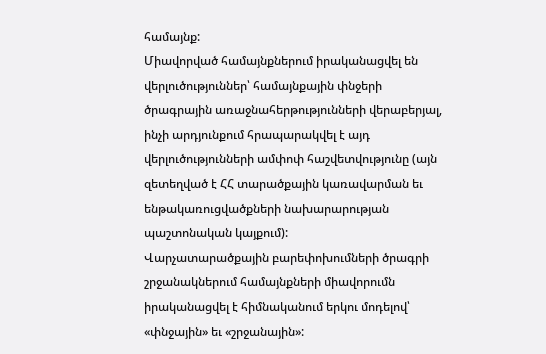համայնք:
Միավորված համայնքներում իրականացվել են վերլուծություններ՝ համայնքային փնջերի ծրագրային առաջնահերթությունների վերաբերյալ, ինչի արդյունքում հրապարակվել է այդ վերլուծությունների ամփոփ հաշվետվությունը (այն զետեղված է ՀՀ տարածքային կառավարման եւ ենթակառուցվածքների նախարարության պաշտոնական կայքում):
Վարչատարածքային բարեփոխումների ծրագրի շրջանակներում համայնքների միավորումն իրականացվել է հիմնականում երկու մոդելով՝ «փնջային» եւ «շրջանային»: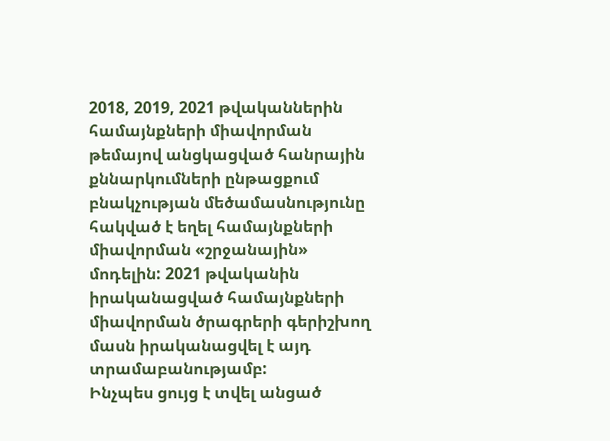2018, 2019, 2021 թվականներին համայնքների միավորման թեմայով անցկացված հանրային քննարկումների ընթացքում բնակչության մեծամասնությունը հակված է եղել համայնքների միավորման «շրջանային» մոդելին: 2021 թվականին իրականացված համայնքների միավորման ծրագրերի գերիշխող մասն իրականացվել է այդ տրամաբանությամբ:
Ինչպես ցույց է տվել անցած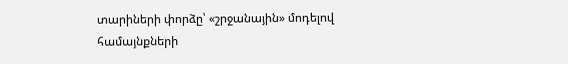տարիների փորձը՝ «շրջանային» մոդելով համայնքների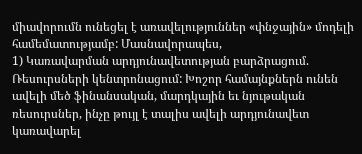միավորումն ունեցել է առավելություններ «փնջային» մոդելի համեմատությամբ: Մասնավորապես,
1) Կառավարման արդյունավետության բարձրացում.
Ռեսուրսների կենտրոնացում: Խոշոր համայնքներն ունեն ավելի մեծ ֆինանսական, մարդկային եւ նյութական ռեսուրսներ, ինչը թույլ է տալիս ավելի արդյունավետ կառավարել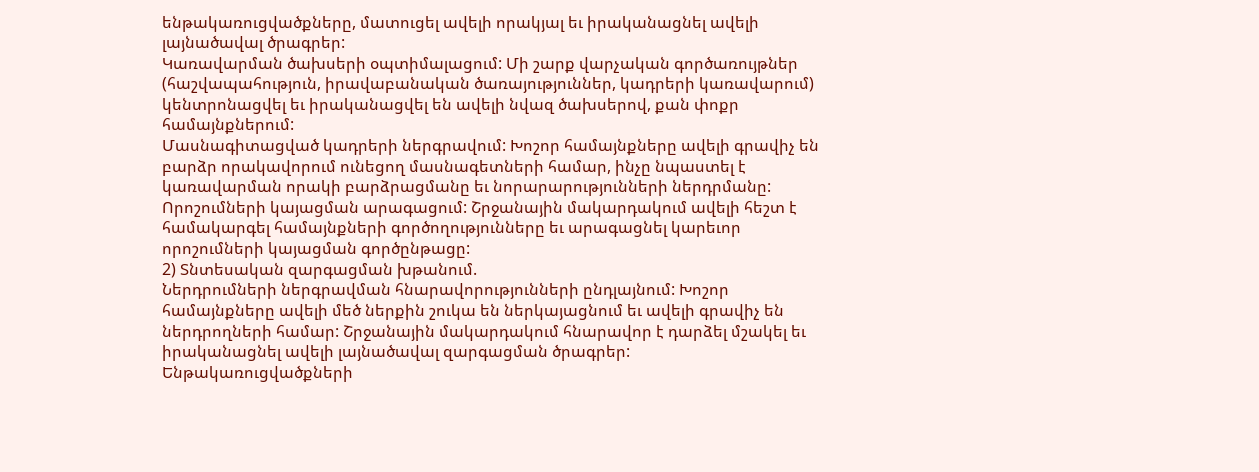ենթակառուցվածքները, մատուցել ավելի որակյալ եւ իրականացնել ավելի լայնածավալ ծրագրեր:
Կառավարման ծախսերի օպտիմալացում: Մի շարք վարչական գործառույթներ (հաշվապահություն, իրավաբանական ծառայություններ, կադրերի կառավարում) կենտրոնացվել եւ իրականացվել են ավելի նվազ ծախսերով, քան փոքր համայնքներում:
Մասնագիտացված կադրերի ներգրավում: Խոշոր համայնքները ավելի գրավիչ են բարձր որակավորում ունեցող մասնագետների համար, ինչը նպաստել է կառավարման որակի բարձրացմանը եւ նորարարությունների ներդրմանը:
Որոշումների կայացման արագացում: Շրջանային մակարդակում ավելի հեշտ է համակարգել համայնքների գործողությունները եւ արագացնել կարեւոր որոշումների կայացման գործընթացը:
2) Տնտեսական զարգացման խթանում.
Ներդրումների ներգրավման հնարավորությունների ընդլայնում: Խոշոր համայնքները ավելի մեծ ներքին շուկա են ներկայացնում եւ ավելի գրավիչ են ներդրողների համար: Շրջանային մակարդակում հնարավոր է դարձել մշակել եւ իրականացնել ավելի լայնածավալ զարգացման ծրագրեր:
Ենթակառուցվածքների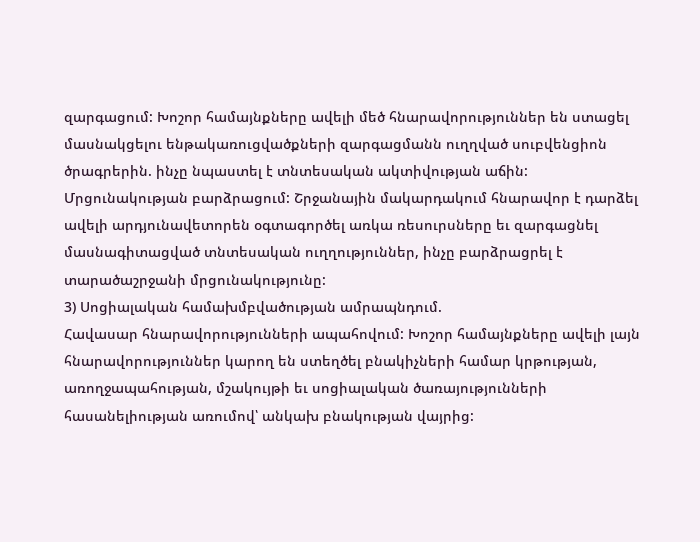զարգացում: Խոշոր համայնքները ավելի մեծ հնարավորություններ են ստացել մասնակցելու ենթակառուցվածքների զարգացմանն ուղղված սուբվենցիոն ծրագրերին. ինչը նպաստել է տնտեսական ակտիվության աճին:
Մրցունակության բարձրացում: Շրջանային մակարդակում հնարավոր է դարձել ավելի արդյունավետորեն օգտագործել առկա ռեսուրսները եւ զարգացնել մասնագիտացված տնտեսական ուղղություններ, ինչը բարձրացրել է տարածաշրջանի մրցունակությունը:
3) Սոցիալական համախմբվածության ամրապնդում.
Հավասար հնարավորությունների ապահովում: Խոշոր համայնքները ավելի լայն հնարավորություններ կարող են ստեղծել բնակիչների համար կրթության, առողջապահության, մշակույթի եւ սոցիալական ծառայությունների հասանելիության առումով՝ անկախ բնակության վայրից: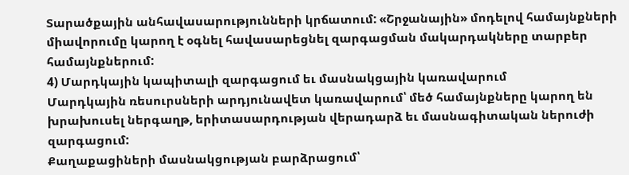Տարածքային անհավասարությունների կրճատում: «Շրջանային» մոդելով համայնքների միավորումը կարող է օգնել հավասարեցնել զարգացման մակարդակները տարբեր համայնքներում:
4) Մարդկային կապիտալի զարգացում եւ մասնակցային կառավարում
Մարդկային ռեսուրսների արդյունավետ կառավարում՝ մեծ համայնքները կարող են խրախուսել ներգաղթ, երիտասարդության վերադարձ եւ մասնագիտական ներուժի զարգացում:
Քաղաքացիների մասնակցության բարձրացում՝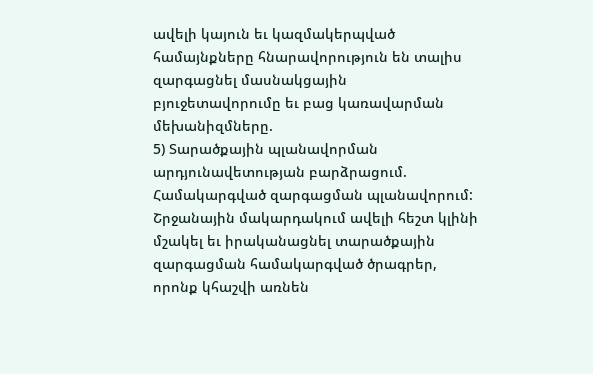ավելի կայուն եւ կազմակերպված համայնքները հնարավորություն են տալիս զարգացնել մասնակցային բյուջետավորումը եւ բաց կառավարման մեխանիզմները.
5) Տարածքային պլանավորման արդյունավետության բարձրացում.
Համակարգված զարգացման պլանավորում: Շրջանային մակարդակում ավելի հեշտ կլինի մշակել եւ իրականացնել տարածքային զարգացման համակարգված ծրագրեր, որոնք կհաշվի առնեն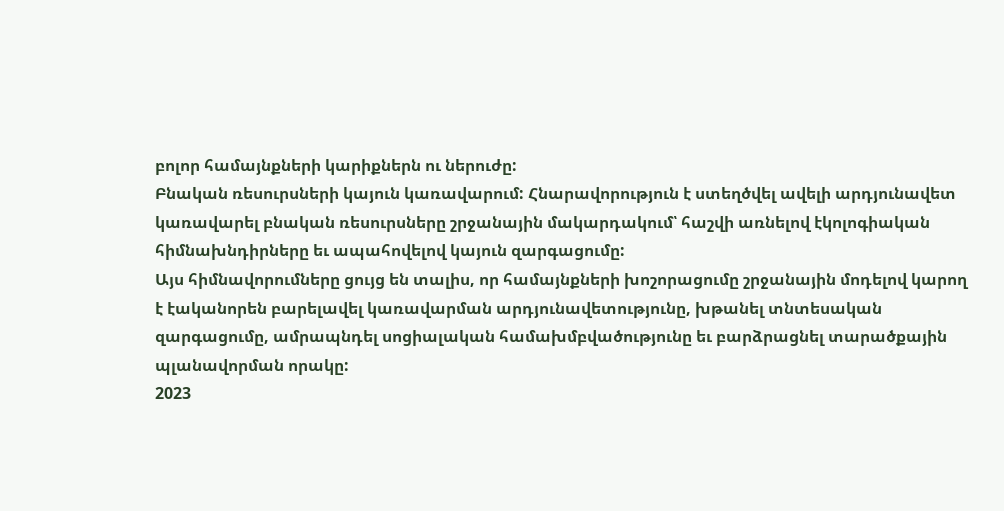բոլոր համայնքների կարիքներն ու ներուժը:
Բնական ռեսուրսների կայուն կառավարում: Հնարավորություն է ստեղծվել ավելի արդյունավետ կառավարել բնական ռեսուրսները շրջանային մակարդակում՝ հաշվի առնելով էկոլոգիական հիմնախնդիրները եւ ապահովելով կայուն զարգացումը:
Այս հիմնավորումները ցույց են տալիս, որ համայնքների խոշորացումը շրջանային մոդելով կարող է էականորեն բարելավել կառավարման արդյունավետությունը, խթանել տնտեսական զարգացումը, ամրապնդել սոցիալական համախմբվածությունը եւ բարձրացնել տարածքային պլանավորման որակը:
2023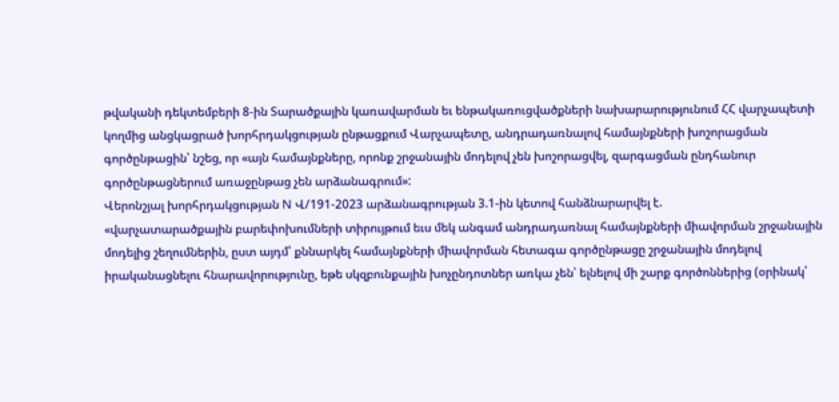թվականի դեկտեմբերի 8-ին Տարածքային կառավարման եւ ենթակառուցվածքների նախարարությունում ՀՀ վարչապետի կողմից անցկացրած խորհրդակցության ընթացքում Վարչապետը, անդրադառնալով համայնքների խոշորացման գործընթացին՝ նշեց, որ «այն համայնքները, որոնք շրջանային մոդելով չեն խոշորացվել, զարգացման ընդհանուր գործընթացներում առաջընթաց չեն արձանագրում»:
Վերոնշյալ խորհրդակցության N Վ/191-2023 արձանագրության 3.1-ին կետով հանձնարարվել է.
«վարչատարածքային բարեփոխումների տիրույթում եւս մեկ անգամ անդրադառնալ համայնքների միավորման շրջանային մոդելից շեղումներին, ըստ այդմ՝ քննարկել համայնքների միավորման հետագա գործընթացը շրջանային մոդելով իրականացնելու հնարավորությունը, եթե սկզբունքային խոչընդոտներ առկա չեն՝ ելնելով մի շարք գործոններից (օրինակ՝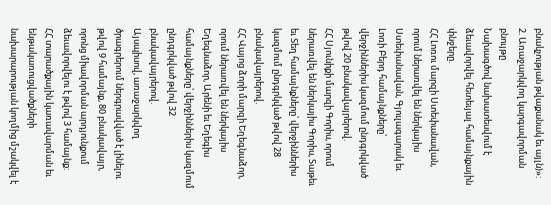բնակչության թվաքանակ եւ այլն)»:
2. Առաջարկվող կարգավորման բնույթը
Նախագծով նախատեսվում է ձեւավորվել հետեւյալ համայնքային փնջերը.
ՀՀ Լոռու մարզի Ստեփանավան, որում ներառվել են ներկայիս Ստեփանավան, Գյուլագարակ եւ Լոռի Բերդ համայնքները՝ վերջիններիս կազմում ընդգրկված թվով 20 բնակավայրերով.
ՀՀ Սյունիքի մարզի Գորիս, որում ներառվել են ներկայիս Գորիս, Տաթեւ եւ Տեղ համայնքները՝ վերջիններիս կազմում ընդգրկված թվով 28 բնակավայրերով.
ՀՀ Վայոց ձորի մարզի Եղեգնաձոր, որում ներառվել են ներկայիս Եղեգնաձոր, Արենի եւ Եղեգիս համայնքները՝ վերջիններիս կազմում ընդգրկված թվով 32 բնակավայրերով.
Այսպիսով, առաջարկվող ծրագրերում ներգրավված է լինելու թվով 9 համայնք, 80 բնակավայր, որոնց միավորման արդյունքում ձեւավորվելու է թվով 3 համայնք:
ՀՀ տարածքային կառավարման եւ ենթակառուցվածքների նախարարության կողմից մշակվել է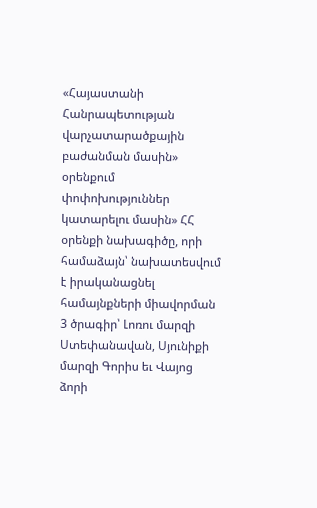«Հայաստանի Հանրապետության վարչատարածքային բաժանման մասին» օրենքում փոփոխություններ կատարելու մասին» ՀՀ օրենքի նախագիծը, որի համաձայն՝ նախատեսվում է իրականացնել համայնքների միավորման 3 ծրագիր՝ Լոռու մարզի Ստեփանավան, Սյունիքի մարզի Գորիս եւ Վայոց ձորի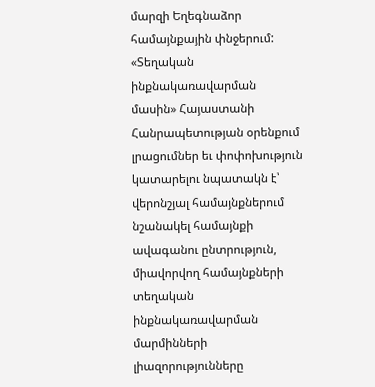մարզի Եղեգնաձոր համայնքային փնջերում:
«Տեղական ինքնակառավարման մասին» Հայաստանի Հանրապետության օրենքում լրացումներ եւ փոփոխություն կատարելու նպատակն է՝ վերոնշյալ համայնքներում նշանակել համայնքի ավագանու ընտրություն, միավորվող համայնքների տեղական ինքնակառավարման մարմինների լիազորությունները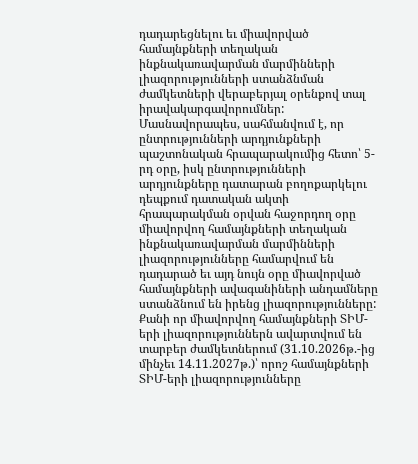դադարեցնելու եւ միավորված համայնքների տեղական ինքնակառավարման մարմինների լիազորությունների ստանձնման ժամկետների վերաբերյալ օրենքով տալ իրավակարգավորումներ: Մասնավորապես, սահմանվում է, որ ընտրությունների արդյունքների պաշտոնական հրապարակումից հետո՝ 5-րդ օրը, իսկ ընտրությունների արդյունքները դատարան բողոքարկելու դեպքում դատական ակտի հրապարակման օրվան հաջորդող օրը միավորվող համայնքների տեղական ինքնակառավարման մարմինների լիազորությունները համարվում են դադարած եւ այդ նույն օրը միավորված համայնքների ավագանիների անդամները ստանձնում են իրենց լիազորությունները: Քանի որ միավորվող համայնքների ՏԻՄ-երի լիազորություններն ավարտվում են տարբեր ժամկետներում (31.10.2026թ.-ից մինչեւ 14.11.2027թ.)՝ որոշ համայնքների ՏԻՄ-երի լիազորությունները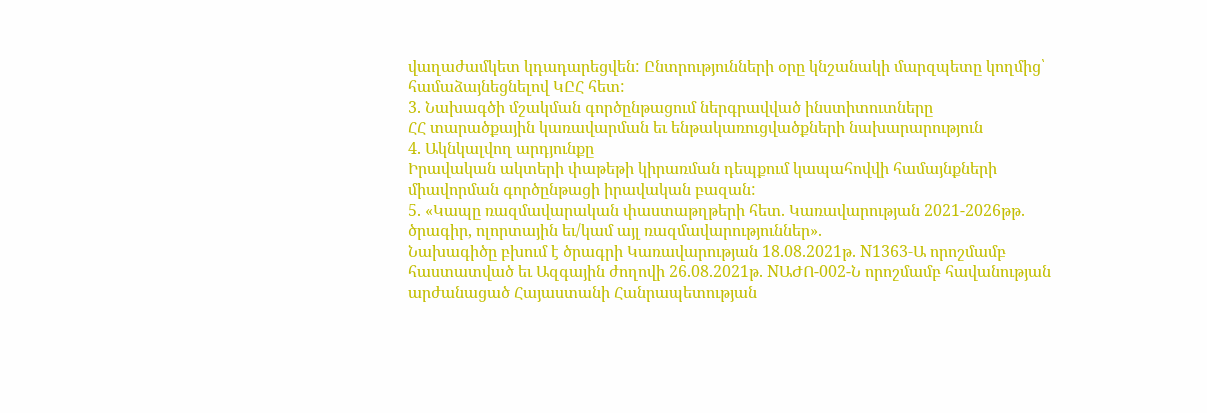վաղաժամկետ կդադարեցվեն: Ընտրությունների օրը կնշանակի մարզպետը կողմից՝ համաձայնեցնելով ԿԸՀ հետ:
3. Նախագծի մշակման գործընթացում ներգրավված ինստիտուտները
ՀՀ տարածքային կառավարման եւ ենթակառուցվածքների նախարարություն
4. Ակնկալվող արդյունքը
Իրավական ակտերի փաթեթի կիրառման դեպքում կապահովվի համայնքների միավորման գործընթացի իրավական բազան:
5. «Կապը ռազմավարական փաստաթղթերի հետ. Կառավարության 2021-2026թթ. ծրագիր, ոլորտային եւ/կամ այլ ռազմավարություններ».
Նախագիծը բխում է ծրագրի Կառավարության 18.08.2021թ. N1363-Ա որոշմամբ հաստատված եւ Ազգային ժողովի 26.08.2021թ. NԱԺՈ-002-Ն որոշմամբ հավանության արժանացած Հայաստանի Հանրապետության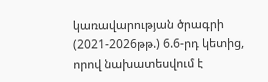կառավարության ծրագրի (2021-2026թթ.) 6.6-րդ կետից, որով նախատեսվում է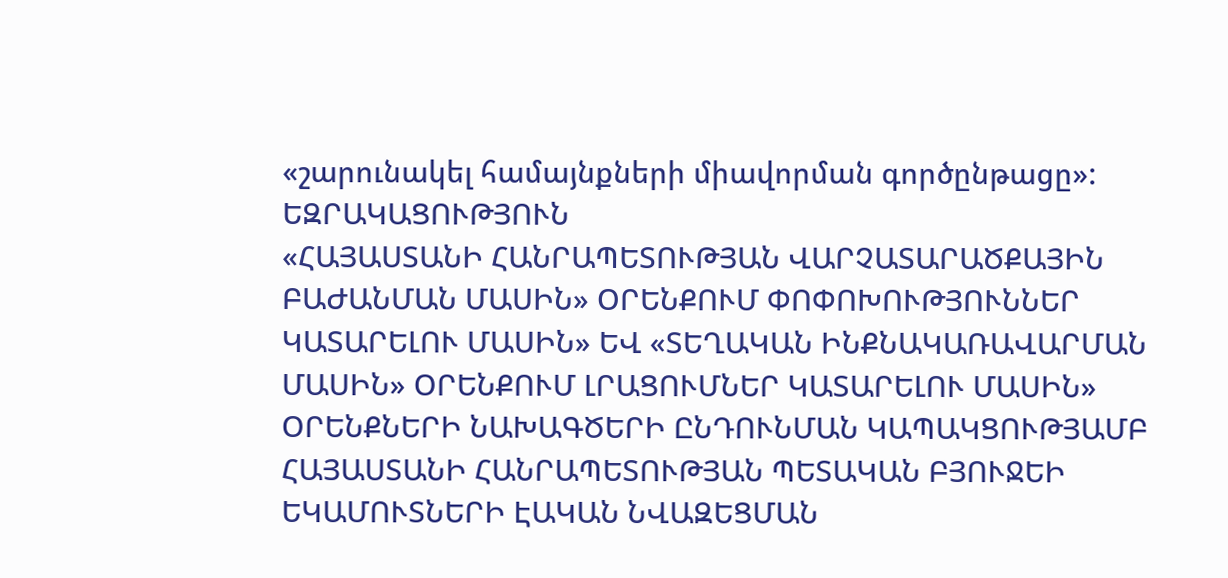«շարունակել համայնքների միավորման գործընթացը»:
ԵԶՐԱԿԱՑՈՒԹՅՈՒՆ
«ՀԱՅԱՍՏԱՆԻ ՀԱՆՐԱՊԵՏՈՒԹՅԱՆ ՎԱՐՉԱՏԱՐԱԾՔԱՅԻՆ ԲԱԺԱՆՄԱՆ ՄԱՍԻՆ» ՕՐԵՆՔՈՒՄ ՓՈՓՈԽՈՒԹՅՈՒՆՆԵՐ ԿԱՏԱՐԵԼՈՒ ՄԱՍԻՆ» ԵՎ «ՏԵՂԱԿԱՆ ԻՆՔՆԱԿԱՌԱՎԱՐՄԱՆ ՄԱՍԻՆ» ՕՐԵՆՔՈՒՄ ԼՐԱՑՈՒՄՆԵՐ ԿԱՏԱՐԵԼՈՒ ՄԱՍԻՆ» ՕՐԵՆՔՆԵՐԻ ՆԱԽԱԳԾԵՐԻ ԸՆԴՈՒՆՄԱՆ ԿԱՊԱԿՑՈՒԹՅԱՄԲ ՀԱՅԱՍՏԱՆԻ ՀԱՆՐԱՊԵՏՈՒԹՅԱՆ ՊԵՏԱԿԱՆ ԲՅՈՒՋԵԻ ԵԿԱՄՈՒՏՆԵՐԻ ԷԱԿԱՆ ՆՎԱԶԵՑՄԱՆ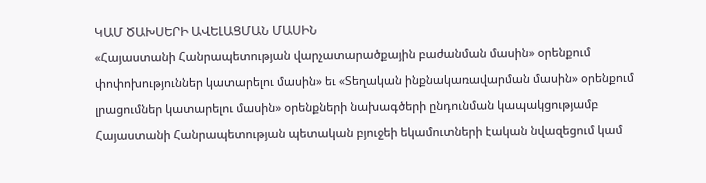ԿԱՄ ԾԱԽՍԵՐԻ ԱՎԵԼԱՑՄԱՆ ՄԱՍԻՆ
«Հայաստանի Հանրապետության վարչատարածքային բաժանման մասին» օրենքում փոփոխություններ կատարելու մասին» եւ «Տեղական ինքնակառավարման մասին» օրենքում լրացումներ կատարելու մասին» օրենքների նախագծերի ընդունման կապակցությամբ Հայաստանի Հանրապետության պետական բյուջեի եկամուտների էական նվազեցում կամ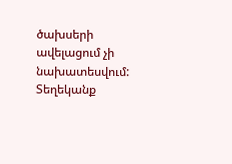ծախսերի ավելացում չի նախատեսվում:
Տեղեկանք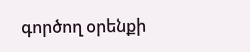գործող օրենքի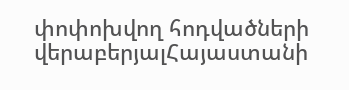փոփոխվող հոդվածների վերաբերյալՀայաստանի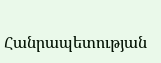Հանրապետության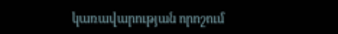կառավարության որոշում